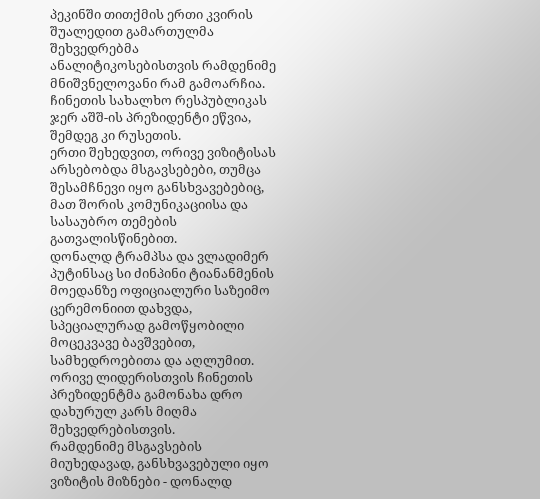პეკინში თითქმის ერთი კვირის შუალედით გამართულმა შეხვედრებმა ანალიტიკოსებისთვის რამდენიმე მნიშვნელოვანი რამ გამოარჩია.
ჩინეთის სახალხო რესპუბლიკას ჯერ აშშ-ის პრეზიდენტი ეწვია, შემდეგ კი რუსეთის.
ერთი შეხედვით, ორივე ვიზიტისას არსებობდა მსგავსებები, თუმცა შესამჩნევი იყო განსხვავებებიც, მათ შორის კომუნიკაციისა და სასაუბრო თემების გათვალისწინებით.
დონალდ ტრამპსა და ვლადიმერ პუტინსაც სი ძინპინი ტიანანმენის მოედანზე ოფიციალური საზეიმო ცერემონიით დახვდა, სპეციალურად გამოწყობილი მოცეკვავე ბავშვებით, სამხედროებითა და აღლუმით. ორივე ლიდერისთვის ჩინეთის პრეზიდენტმა გამონახა დრო დახურულ კარს მიღმა შეხვედრებისთვის.
რამდენიმე მსგავსების მიუხედავად, განსხვავებული იყო ვიზიტის მიზნები - დონალდ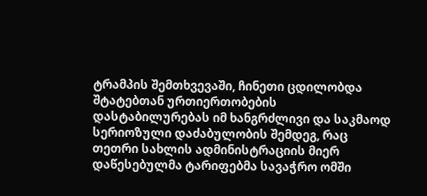ტრამპის შემთხვევაში, ჩინეთი ცდილობდა შტატებთან ურთიერთობების დასტაბილურებას იმ ხანგრძლივი და საკმაოდ სერიოზული დაძაბულობის შემდეგ, რაც თეთრი სახლის ადმინისტრაციის მიერ დაწესებულმა ტარიფებმა სავაჭრო ომში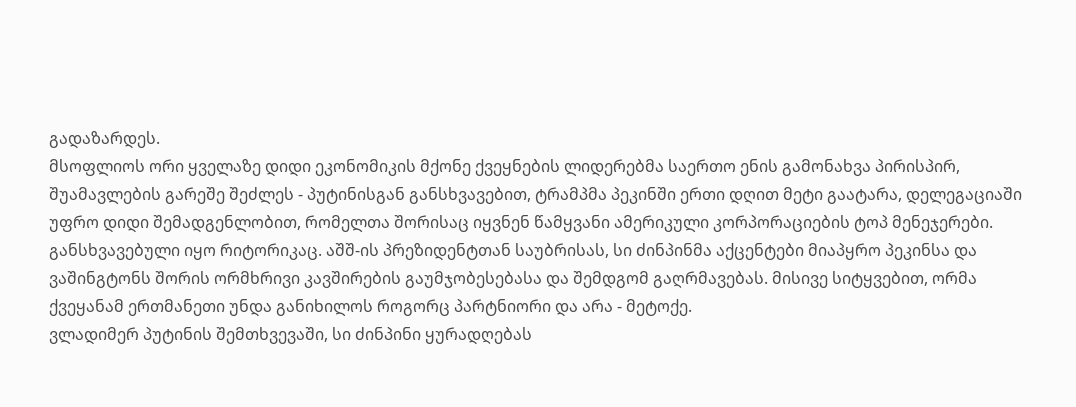გადაზარდეს.
მსოფლიოს ორი ყველაზე დიდი ეკონომიკის მქონე ქვეყნების ლიდერებმა საერთო ენის გამონახვა პირისპირ, შუამავლების გარეშე შეძლეს - პუტინისგან განსხვავებით, ტრამპმა პეკინში ერთი დღით მეტი გაატარა, დელეგაციაში უფრო დიდი შემადგენლობით, რომელთა შორისაც იყვნენ წამყვანი ამერიკული კორპორაციების ტოპ მენეჯერები.
განსხვავებული იყო რიტორიკაც. აშშ-ის პრეზიდენტთან საუბრისას, სი ძინპინმა აქცენტები მიაპყრო პეკინსა და ვაშინგტონს შორის ორმხრივი კავშირების გაუმჯობესებასა და შემდგომ გაღრმავებას. მისივე სიტყვებით, ორმა ქვეყანამ ერთმანეთი უნდა განიხილოს როგორც პარტნიორი და არა - მეტოქე.
ვლადიმერ პუტინის შემთხვევაში, სი ძინპინი ყურადღებას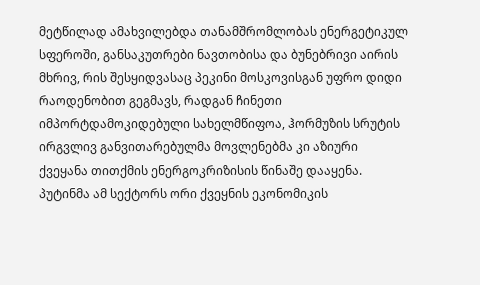მეტწილად ამახვილებდა თანამშრომლობას ენერგეტიკულ სფეროში, განსაკუთრები ნავთობისა და ბუნებრივი აირის მხრივ, რის შესყიდვასაც პეკინი მოსკოვისგან უფრო დიდი რაოდენობით გეგმავს, რადგან ჩინეთი იმპორტდამოკიდებული სახელმწიფოა, ჰორმუზის სრუტის ირგვლივ განვითარებულმა მოვლენებმა კი აზიური ქვეყანა თითქმის ენერგოკრიზისის წინაშე დააყენა. პუტინმა ამ სექტორს ორი ქვეყნის ეკონომიკის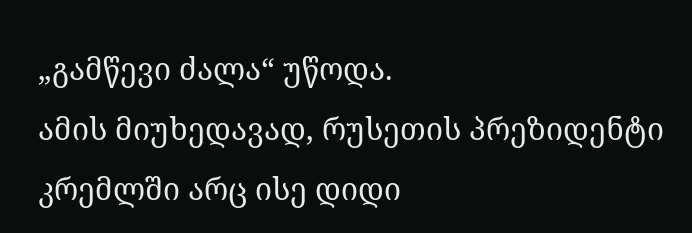„გამწევი ძალა“ უწოდა.
ამის მიუხედავად, რუსეთის პრეზიდენტი კრემლში არც ისე დიდი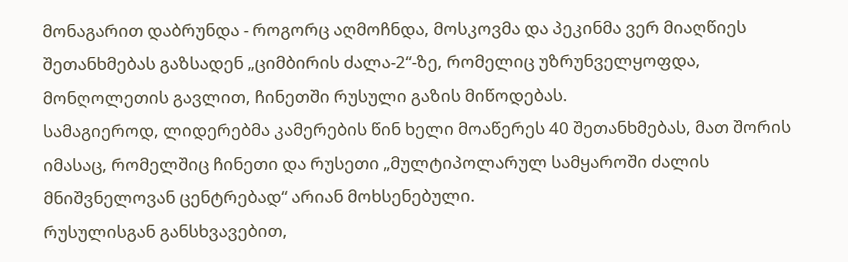მონაგარით დაბრუნდა - როგორც აღმოჩნდა, მოსკოვმა და პეკინმა ვერ მიაღწიეს შეთანხმებას გაზსადენ „ციმბირის ძალა-2“-ზე, რომელიც უზრუნველყოფდა, მონღოლეთის გავლით, ჩინეთში რუსული გაზის მიწოდებას.
სამაგიეროდ, ლიდერებმა კამერების წინ ხელი მოაწერეს 40 შეთანხმებას, მათ შორის იმასაც, რომელშიც ჩინეთი და რუსეთი „მულტიპოლარულ სამყაროში ძალის მნიშვნელოვან ცენტრებად“ არიან მოხსენებული.
რუსულისგან განსხვავებით,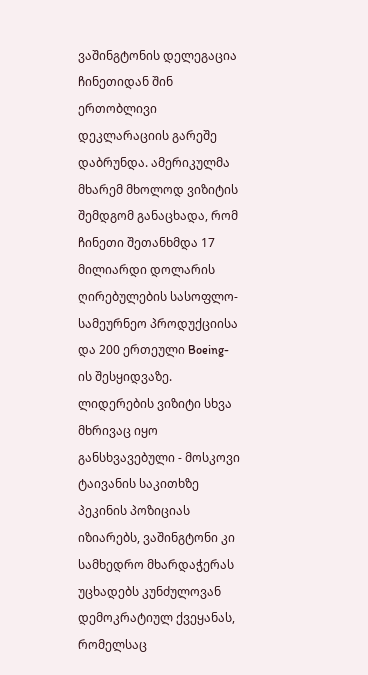ვაშინგტონის დელეგაცია ჩინეთიდან შინ ერთობლივი დეკლარაციის გარეშე დაბრუნდა. ამერიკულმა მხარემ მხოლოდ ვიზიტის შემდგომ განაცხადა, რომ ჩინეთი შეთანხმდა 17 მილიარდი დოლარის ღირებულების სასოფლო-სამეურნეო პროდუქციისა და 200 ერთეული Boeing-ის შესყიდვაზე.
ლიდერების ვიზიტი სხვა მხრივაც იყო განსხვავებული - მოსკოვი ტაივანის საკითხზე პეკინის პოზიციას იზიარებს, ვაშინგტონი კი სამხედრო მხარდაჭერას უცხადებს კუნძულოვან დემოკრატიულ ქვეყანას, რომელსაც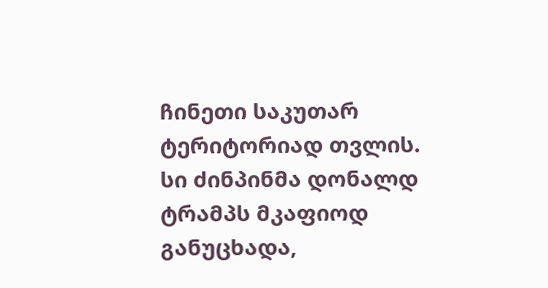ჩინეთი საკუთარ ტერიტორიად თვლის. სი ძინპინმა დონალდ ტრამპს მკაფიოდ განუცხადა,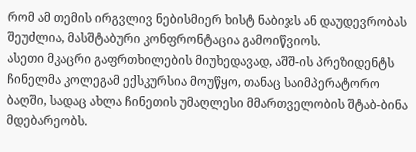რომ ამ თემის ირგვლივ ნებისმიერ ხისტ ნაბიჯს ან დაუდევრობას შეუძლია, მასშტაბური კონფრონტაცია გამოიწვიოს.
ასეთი მკაცრი გაფრთხილების მიუხედავად, აშშ-ის პრეზიდენტს ჩინელმა კოლეგამ ექსკურსია მოუწყო, თანაც საიმპერატორო ბაღში, სადაც ახლა ჩინეთის უმაღლესი მმართველობის შტაბ-ბინა მდებარეობს.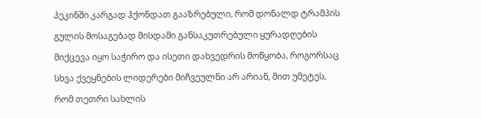პეკინში კარგად ჰქონდათ გააზრებული, რომ დონალდ ტრამპის გულის მოსაგებად მისდამი განსაკუთრებული ყურადღების მიქცევა იყო საჭირო და ისეთი დახვედრის მოწყობა, როგორსაც სხვა ქვეყნების ლიდერები მიჩვეულნი არ არიან, მით უმეტეს, რომ თეთრი სახლის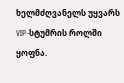ხელმძღვანელს უყვარს VIP-სტუმრის როლში ყოფნა.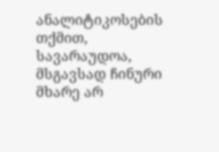ანალიტიკოსების თქმით, სავარაუდოა, მსგავსად ჩინური მხარე არ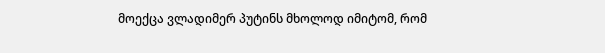მოექცა ვლადიმერ პუტინს მხოლოდ იმიტომ, რომ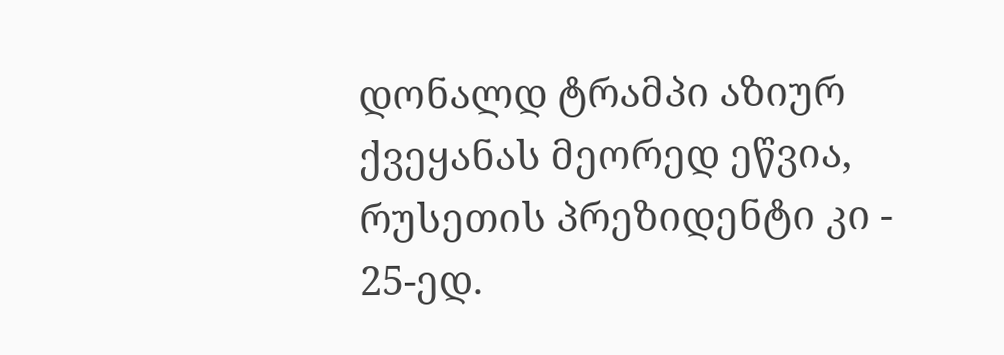დონალდ ტრამპი აზიურ ქვეყანას მეორედ ეწვია, რუსეთის პრეზიდენტი კი - 25-ედ.